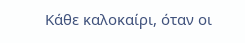Κάθε καλοκαίρι, όταν οι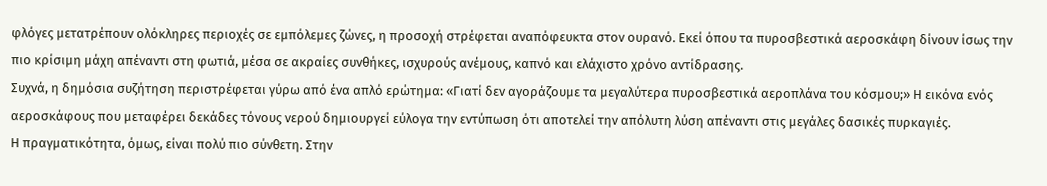φλόγες μετατρέπουν ολόκληρες περιοχές σε εμπόλεμες ζώνες, η προσοχή στρέφεται αναπόφευκτα στον ουρανό. Εκεί όπου τα πυροσβεστικά αεροσκάφη δίνουν ίσως την πιο κρίσιμη μάχη απέναντι στη φωτιά, μέσα σε ακραίες συνθήκες, ισχυρούς ανέμους, καπνό και ελάχιστο χρόνο αντίδρασης.
Συχνά, η δημόσια συζήτηση περιστρέφεται γύρω από ένα απλό ερώτημα: «Γιατί δεν αγοράζουμε τα μεγαλύτερα πυροσβεστικά αεροπλάνα του κόσμου;» Η εικόνα ενός αεροσκάφους που μεταφέρει δεκάδες τόνους νερού δημιουργεί εύλογα την εντύπωση ότι αποτελεί την απόλυτη λύση απέναντι στις μεγάλες δασικές πυρκαγιές.
Η πραγματικότητα, όμως, είναι πολύ πιο σύνθετη. Στην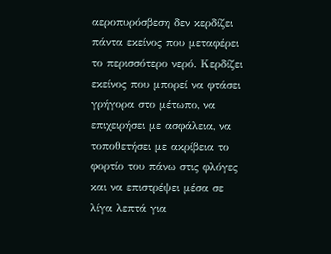αεροπυρόσβεση δεν κερδίζει πάντα εκείνος που μεταφέρει το περισσότερο νερό. Κερδίζει εκείνος που μπορεί να φτάσει γρήγορα στο μέτωπο, να επιχειρήσει με ασφάλεια, να τοποθετήσει με ακρίβεια το φορτίο του πάνω στις φλόγες και να επιστρέψει μέσα σε λίγα λεπτά για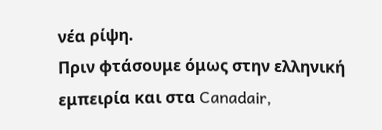νέα ρίψη.
Πριν φτάσουμε όμως στην ελληνική εμπειρία και στα Canadair,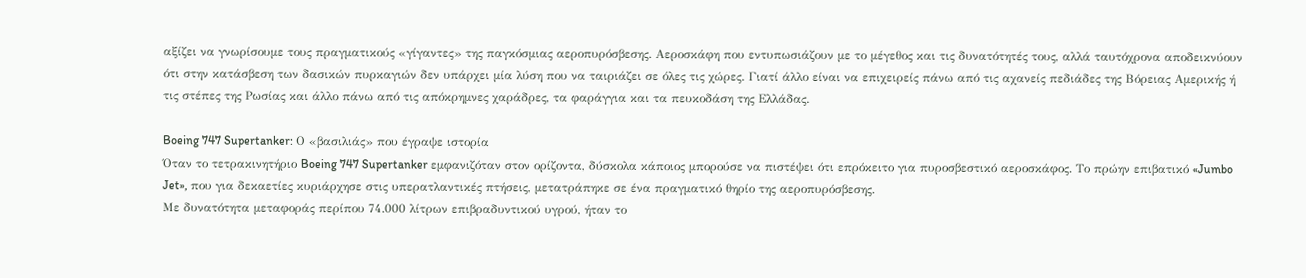αξίζει να γνωρίσουμε τους πραγματικούς «γίγαντες» της παγκόσμιας αεροπυρόσβεσης. Αεροσκάφη που εντυπωσιάζουν με το μέγεθος και τις δυνατότητές τους, αλλά ταυτόχρονα αποδεικνύουν ότι στην κατάσβεση των δασικών πυρκαγιών δεν υπάρχει μία λύση που να ταιριάζει σε όλες τις χώρες. Γιατί άλλο είναι να επιχειρείς πάνω από τις αχανείς πεδιάδες της Βόρειας Αμερικής ή τις στέπες της Ρωσίας και άλλο πάνω από τις απόκρημνες χαράδρες, τα φαράγγια και τα πευκοδάση της Ελλάδας.

Boeing 747 Supertanker: Ο «βασιλιάς» που έγραψε ιστορία
Όταν το τετρακινητήριο Boeing 747 Supertanker εμφανιζόταν στον ορίζοντα, δύσκολα κάποιος μπορούσε να πιστέψει ότι επρόκειτο για πυροσβεστικό αεροσκάφος. Το πρώην επιβατικό «Jumbo Jet», που για δεκαετίες κυριάρχησε στις υπερατλαντικές πτήσεις, μετατράπηκε σε ένα πραγματικό θηρίο της αεροπυρόσβεσης.
Με δυνατότητα μεταφοράς περίπου 74.000 λίτρων επιβραδυντικού υγρού, ήταν το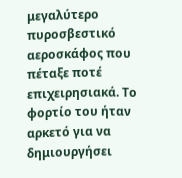μεγαλύτερο πυροσβεστικό αεροσκάφος που πέταξε ποτέ επιχειρησιακά. Το φορτίο του ήταν αρκετό για να δημιουργήσει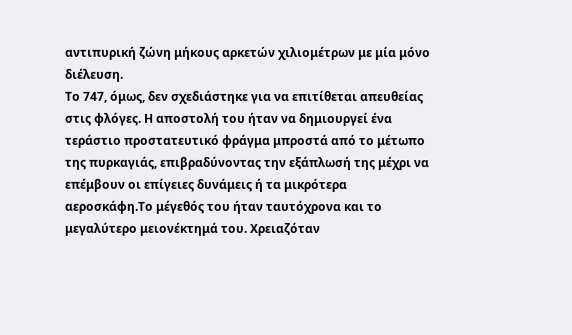αντιπυρική ζώνη μήκους αρκετών χιλιομέτρων με μία μόνο διέλευση.
Το 747, όμως, δεν σχεδιάστηκε για να επιτίθεται απευθείας στις φλόγες. Η αποστολή του ήταν να δημιουργεί ένα τεράστιο προστατευτικό φράγμα μπροστά από το μέτωπο της πυρκαγιάς, επιβραδύνοντας την εξάπλωσή της μέχρι να επέμβουν οι επίγειες δυνάμεις ή τα μικρότερα αεροσκάφη.Το μέγεθός του ήταν ταυτόχρονα και το μεγαλύτερο μειονέκτημά του. Χρειαζόταν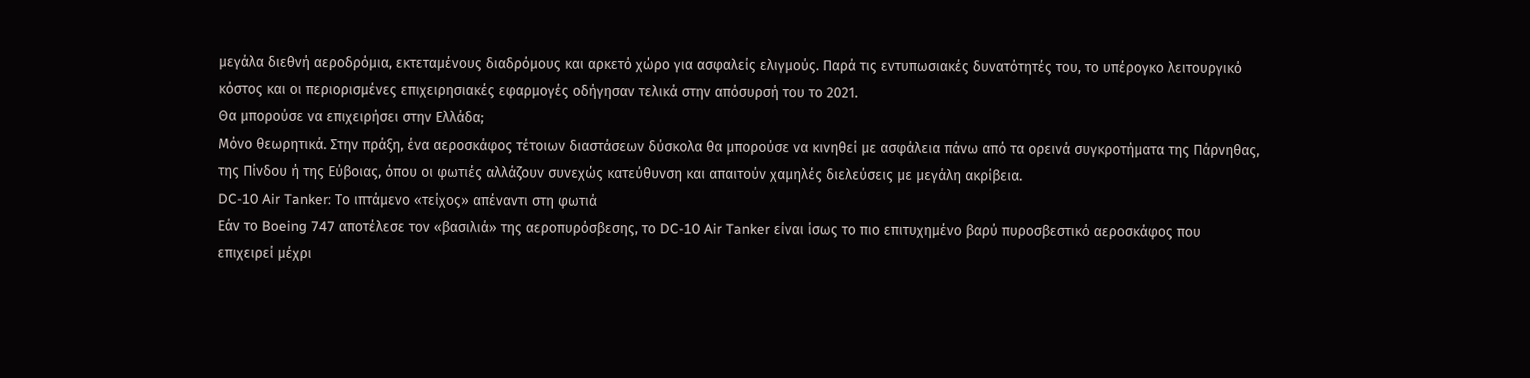μεγάλα διεθνή αεροδρόμια, εκτεταμένους διαδρόμους και αρκετό χώρο για ασφαλείς ελιγμούς. Παρά τις εντυπωσιακές δυνατότητές του, το υπέρογκο λειτουργικό κόστος και οι περιορισμένες επιχειρησιακές εφαρμογές οδήγησαν τελικά στην απόσυρσή του το 2021.
Θα μπορούσε να επιχειρήσει στην Ελλάδα;
Μόνο θεωρητικά. Στην πράξη, ένα αεροσκάφος τέτοιων διαστάσεων δύσκολα θα μπορούσε να κινηθεί με ασφάλεια πάνω από τα ορεινά συγκροτήματα της Πάρνηθας, της Πίνδου ή της Εύβοιας, όπου οι φωτιές αλλάζουν συνεχώς κατεύθυνση και απαιτούν χαμηλές διελεύσεις με μεγάλη ακρίβεια.
DC-10 Air Tanker: Το ιπτάμενο «τείχος» απέναντι στη φωτιά
Εάν το Boeing 747 αποτέλεσε τον «βασιλιά» της αεροπυρόσβεσης, το DC-10 Air Tanker είναι ίσως το πιο επιτυχημένο βαρύ πυροσβεστικό αεροσκάφος που επιχειρεί μέχρι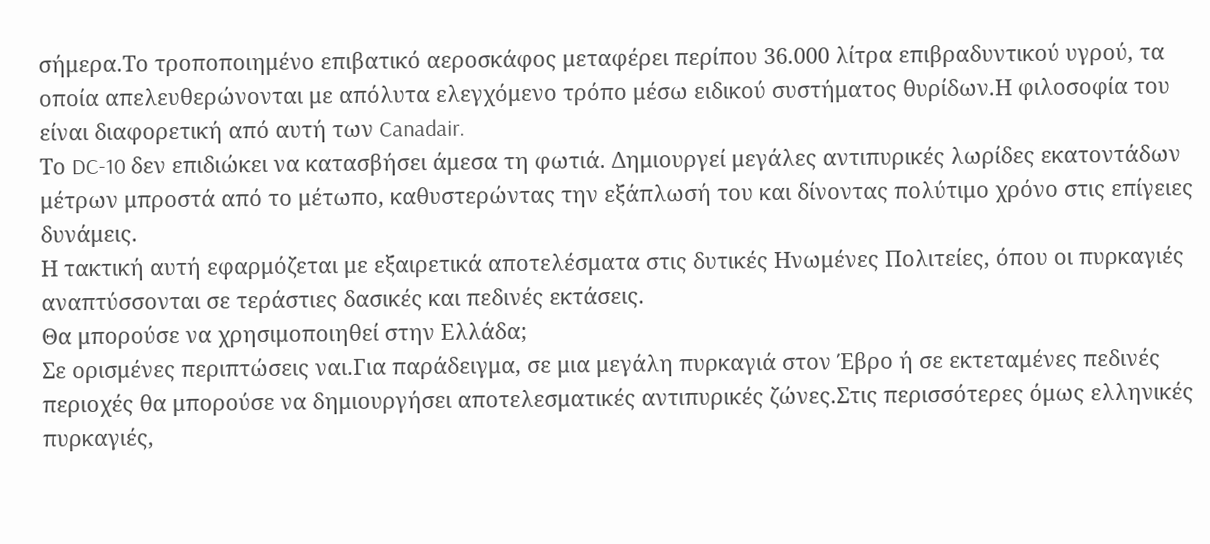σήμερα.Το τροποποιημένο επιβατικό αεροσκάφος μεταφέρει περίπου 36.000 λίτρα επιβραδυντικού υγρού, τα οποία απελευθερώνονται με απόλυτα ελεγχόμενο τρόπο μέσω ειδικού συστήματος θυρίδων.Η φιλοσοφία του είναι διαφορετική από αυτή των Canadair.
Το DC-10 δεν επιδιώκει να κατασβήσει άμεσα τη φωτιά. Δημιουργεί μεγάλες αντιπυρικές λωρίδες εκατοντάδων μέτρων μπροστά από το μέτωπο, καθυστερώντας την εξάπλωσή του και δίνοντας πολύτιμο χρόνο στις επίγειες δυνάμεις.
Η τακτική αυτή εφαρμόζεται με εξαιρετικά αποτελέσματα στις δυτικές Ηνωμένες Πολιτείες, όπου οι πυρκαγιές αναπτύσσονται σε τεράστιες δασικές και πεδινές εκτάσεις.
Θα μπορούσε να χρησιμοποιηθεί στην Ελλάδα;
Σε ορισμένες περιπτώσεις ναι.Για παράδειγμα, σε μια μεγάλη πυρκαγιά στον Έβρο ή σε εκτεταμένες πεδινές περιοχές θα μπορούσε να δημιουργήσει αποτελεσματικές αντιπυρικές ζώνες.Στις περισσότερες όμως ελληνικές πυρκαγιές,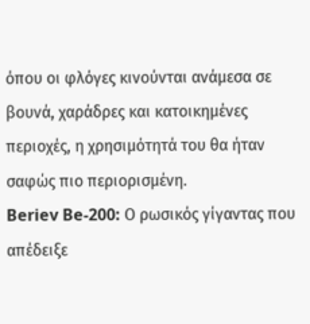όπου οι φλόγες κινούνται ανάμεσα σε βουνά, χαράδρες και κατοικημένες περιοχές, η χρησιμότητά του θα ήταν σαφώς πιο περιορισμένη.
Beriev Be-200: Ο ρωσικός γίγαντας που απέδειξε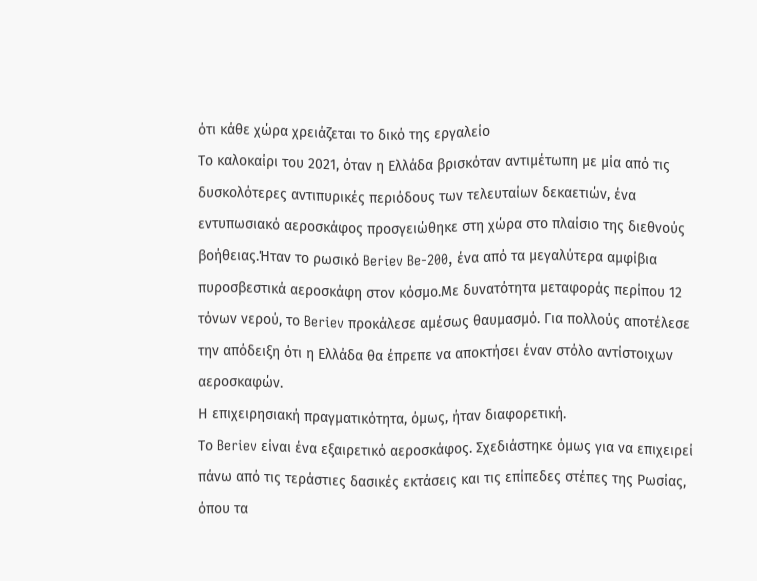ότι κάθε χώρα χρειάζεται το δικό της εργαλείο
Το καλοκαίρι του 2021, όταν η Ελλάδα βρισκόταν αντιμέτωπη με μία από τις δυσκολότερες αντιπυρικές περιόδους των τελευταίων δεκαετιών, ένα εντυπωσιακό αεροσκάφος προσγειώθηκε στη χώρα στο πλαίσιο της διεθνούς βοήθειας.Ήταν το ρωσικό Beriev Be-200, ένα από τα μεγαλύτερα αμφίβια πυροσβεστικά αεροσκάφη στον κόσμο.Με δυνατότητα μεταφοράς περίπου 12 τόνων νερού, το Beriev προκάλεσε αμέσως θαυμασμό. Για πολλούς αποτέλεσε την απόδειξη ότι η Ελλάδα θα έπρεπε να αποκτήσει έναν στόλο αντίστοιχων αεροσκαφών.
Η επιχειρησιακή πραγματικότητα, όμως, ήταν διαφορετική.
Το Beriev είναι ένα εξαιρετικό αεροσκάφος. Σχεδιάστηκε όμως για να επιχειρεί πάνω από τις τεράστιες δασικές εκτάσεις και τις επίπεδες στέπες της Ρωσίας, όπου τα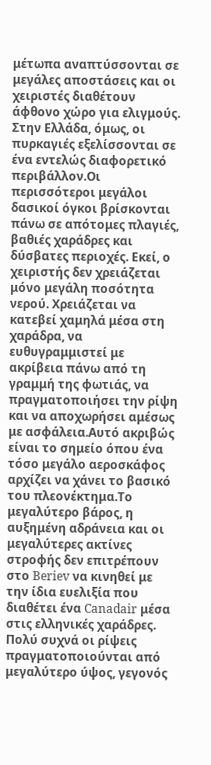μέτωπα αναπτύσσονται σε μεγάλες αποστάσεις και οι χειριστές διαθέτουν άφθονο χώρο για ελιγμούς.
Στην Ελλάδα, όμως, οι πυρκαγιές εξελίσσονται σε ένα εντελώς διαφορετικό περιβάλλον.Οι περισσότεροι μεγάλοι δασικοί όγκοι βρίσκονται πάνω σε απότομες πλαγιές, βαθιές χαράδρες και δύσβατες περιοχές. Εκεί, ο χειριστής δεν χρειάζεται μόνο μεγάλη ποσότητα νερού. Χρειάζεται να κατεβεί χαμηλά μέσα στη χαράδρα, να ευθυγραμμιστεί με ακρίβεια πάνω από τη γραμμή της φωτιάς, να πραγματοποιήσει την ρίψη και να αποχωρήσει αμέσως με ασφάλεια.Αυτό ακριβώς είναι το σημείο όπου ένα τόσο μεγάλο αεροσκάφος αρχίζει να χάνει το βασικό του πλεονέκτημα.Το μεγαλύτερο βάρος, η αυξημένη αδράνεια και οι μεγαλύτερες ακτίνες στροφής δεν επιτρέπουν στο Beriev να κινηθεί με την ίδια ευελιξία που διαθέτει ένα Canadair μέσα στις ελληνικές χαράδρες. Πολύ συχνά οι ρίψεις πραγματοποιούνται από μεγαλύτερο ύψος, γεγονός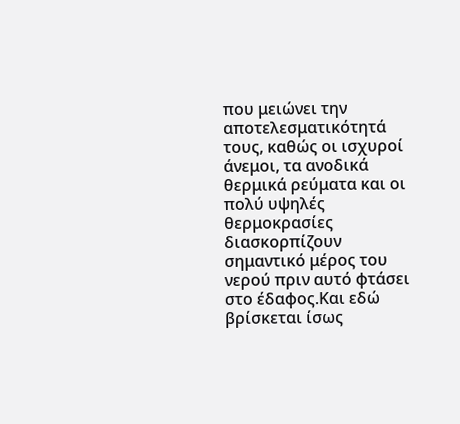που μειώνει την αποτελεσματικότητά τους, καθώς οι ισχυροί άνεμοι, τα ανοδικά θερμικά ρεύματα και οι πολύ υψηλές θερμοκρασίες διασκορπίζουν σημαντικό μέρος του νερού πριν αυτό φτάσει στο έδαφος.Και εδώ βρίσκεται ίσως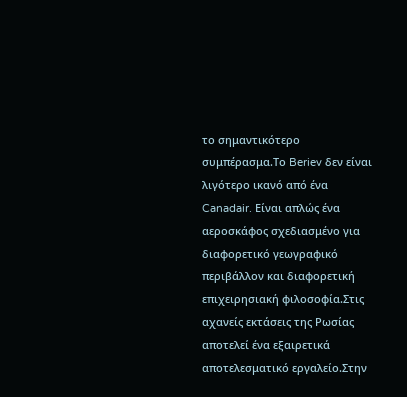το σημαντικότερο συμπέρασμα.Το Beriev δεν είναι λιγότερο ικανό από ένα Canadair. Είναι απλώς ένα αεροσκάφος σχεδιασμένο για διαφορετικό γεωγραφικό περιβάλλον και διαφορετική επιχειρησιακή φιλοσοφία.Στις αχανείς εκτάσεις της Ρωσίας αποτελεί ένα εξαιρετικά αποτελεσματικό εργαλείο.Στην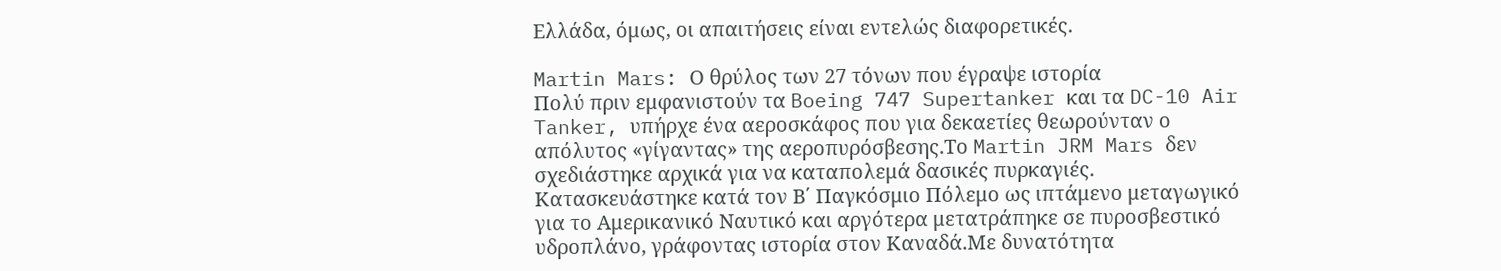Ελλάδα, όμως, οι απαιτήσεις είναι εντελώς διαφορετικές.

Martin Mars: Ο θρύλος των 27 τόνων που έγραψε ιστορία
Πολύ πριν εμφανιστούν τα Boeing 747 Supertanker και τα DC-10 Air Tanker, υπήρχε ένα αεροσκάφος που για δεκαετίες θεωρούνταν ο απόλυτος «γίγαντας» της αεροπυρόσβεσης.Το Martin JRM Mars δεν σχεδιάστηκε αρχικά για να καταπολεμά δασικές πυρκαγιές. Κατασκευάστηκε κατά τον Β΄ Παγκόσμιο Πόλεμο ως ιπτάμενο μεταγωγικό για το Αμερικανικό Ναυτικό και αργότερα μετατράπηκε σε πυροσβεστικό υδροπλάνο, γράφοντας ιστορία στον Καναδά.Με δυνατότητα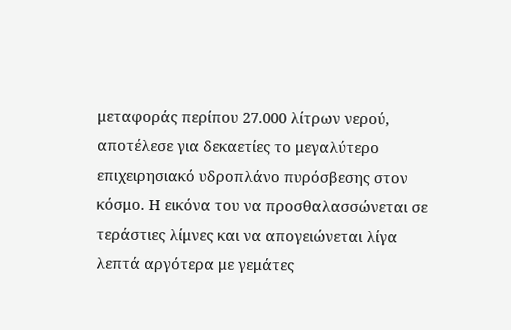μεταφοράς περίπου 27.000 λίτρων νερού, αποτέλεσε για δεκαετίες το μεγαλύτερο επιχειρησιακό υδροπλάνο πυρόσβεσης στον κόσμο. Η εικόνα του να προσθαλασσώνεται σε τεράστιες λίμνες και να απογειώνεται λίγα λεπτά αργότερα με γεμάτες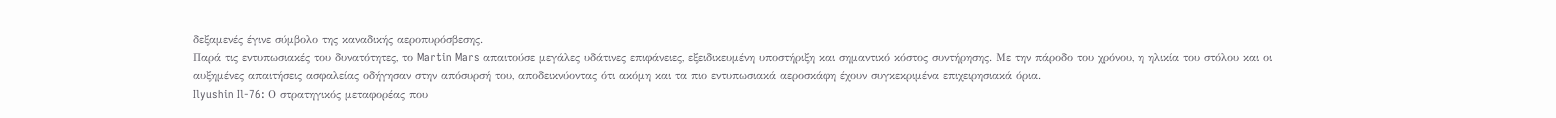δεξαμενές έγινε σύμβολο της καναδικής αεροπυρόσβεσης.
Παρά τις εντυπωσιακές του δυνατότητες, το Martin Mars απαιτούσε μεγάλες υδάτινες επιφάνειες, εξειδικευμένη υποστήριξη και σημαντικό κόστος συντήρησης. Με την πάροδο του χρόνου, η ηλικία του στόλου και οι αυξημένες απαιτήσεις ασφαλείας οδήγησαν στην απόσυρσή του, αποδεικνύοντας ότι ακόμη και τα πιο εντυπωσιακά αεροσκάφη έχουν συγκεκριμένα επιχειρησιακά όρια.
Ilyushin Il-76: Ο στρατηγικός μεταφορέας που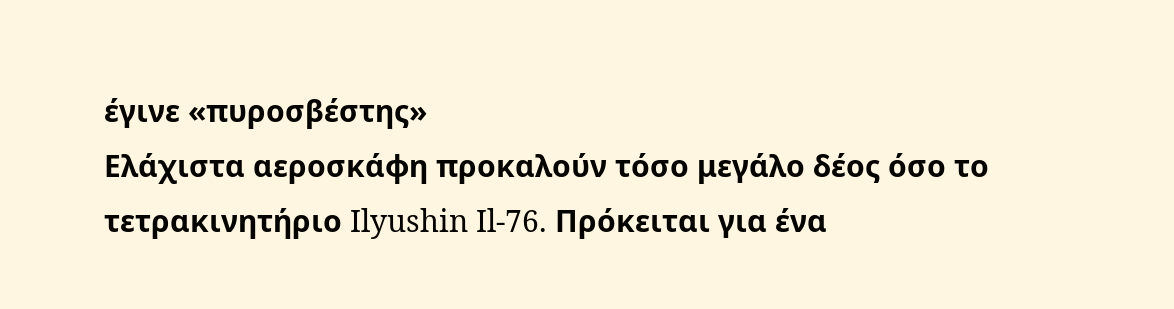έγινε «πυροσβέστης»
Ελάχιστα αεροσκάφη προκαλούν τόσο μεγάλο δέος όσο το τετρακινητήριο Ilyushin Il-76. Πρόκειται για ένα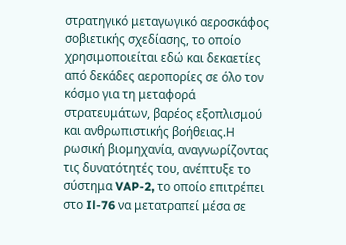στρατηγικό μεταγωγικό αεροσκάφος σοβιετικής σχεδίασης, το οποίο χρησιμοποιείται εδώ και δεκαετίες από δεκάδες αεροπορίες σε όλο τον κόσμο για τη μεταφορά στρατευμάτων, βαρέος εξοπλισμού και ανθρωπιστικής βοήθειας.Η ρωσική βιομηχανία, αναγνωρίζοντας τις δυνατότητές του, ανέπτυξε το σύστημα VAP-2, το οποίο επιτρέπει στο Il-76 να μετατραπεί μέσα σε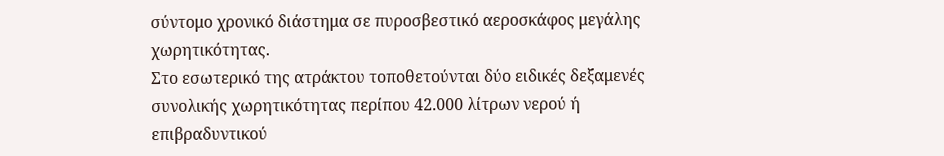σύντομο χρονικό διάστημα σε πυροσβεστικό αεροσκάφος μεγάλης χωρητικότητας.
Στο εσωτερικό της ατράκτου τοποθετούνται δύο ειδικές δεξαμενές συνολικής χωρητικότητας περίπου 42.000 λίτρων νερού ή επιβραδυντικού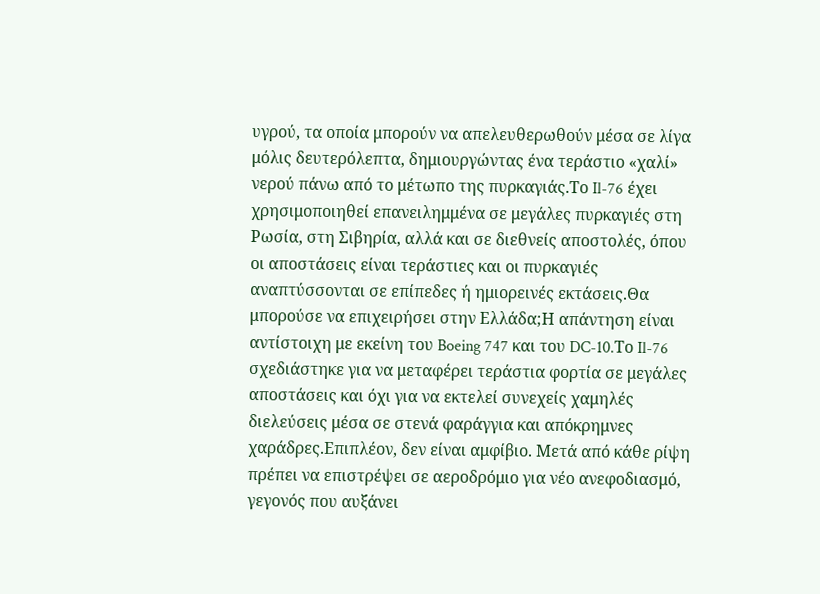υγρού, τα οποία μπορούν να απελευθερωθούν μέσα σε λίγα μόλις δευτερόλεπτα, δημιουργώντας ένα τεράστιο «χαλί» νερού πάνω από το μέτωπο της πυρκαγιάς.Το Il-76 έχει χρησιμοποιηθεί επανειλημμένα σε μεγάλες πυρκαγιές στη Ρωσία, στη Σιβηρία, αλλά και σε διεθνείς αποστολές, όπου οι αποστάσεις είναι τεράστιες και οι πυρκαγιές αναπτύσσονται σε επίπεδες ή ημιορεινές εκτάσεις.Θα μπορούσε να επιχειρήσει στην Ελλάδα;Η απάντηση είναι αντίστοιχη με εκείνη του Boeing 747 και του DC-10.Το Il-76 σχεδιάστηκε για να μεταφέρει τεράστια φορτία σε μεγάλες αποστάσεις και όχι για να εκτελεί συνεχείς χαμηλές διελεύσεις μέσα σε στενά φαράγγια και απόκρημνες χαράδρες.Επιπλέον, δεν είναι αμφίβιο. Μετά από κάθε ρίψη πρέπει να επιστρέψει σε αεροδρόμιο για νέο ανεφοδιασμό, γεγονός που αυξάνει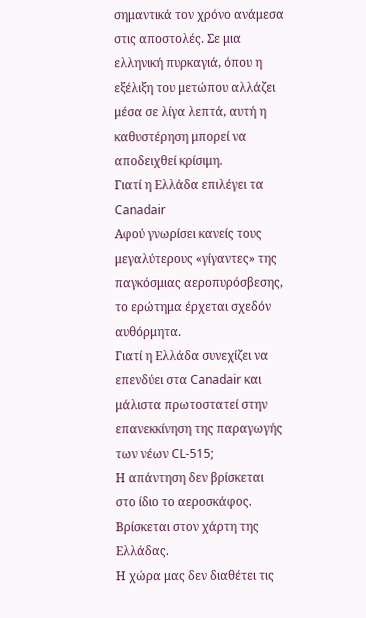σημαντικά τον χρόνο ανάμεσα στις αποστολές. Σε μια ελληνική πυρκαγιά, όπου η εξέλιξη του μετώπου αλλάζει μέσα σε λίγα λεπτά, αυτή η καθυστέρηση μπορεί να αποδειχθεί κρίσιμη.
Γιατί η Ελλάδα επιλέγει τα Canadair
Αφού γνωρίσει κανείς τους μεγαλύτερους «γίγαντες» της παγκόσμιας αεροπυρόσβεσης, το ερώτημα έρχεται σχεδόν αυθόρμητα.
Γιατί η Ελλάδα συνεχίζει να επενδύει στα Canadair και μάλιστα πρωτοστατεί στην επανεκκίνηση της παραγωγής των νέων CL-515;
Η απάντηση δεν βρίσκεται στο ίδιο το αεροσκάφος. Βρίσκεται στον χάρτη της Ελλάδας.
Η χώρα μας δεν διαθέτει τις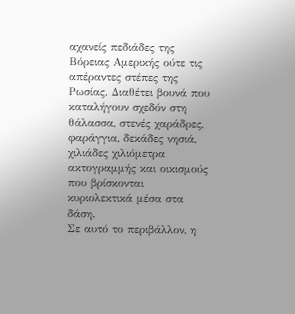αχανείς πεδιάδες της Βόρειας Αμερικής ούτε τις απέραντες στέπες της Ρωσίας. Διαθέτει βουνά που καταλήγουν σχεδόν στη θάλασσα, στενές χαράδρες, φαράγγια, δεκάδες νησιά, χιλιάδες χιλιόμετρα ακτογραμμής και οικισμούς που βρίσκονται κυριολεκτικά μέσα στα δάση.
Σε αυτό το περιβάλλον, η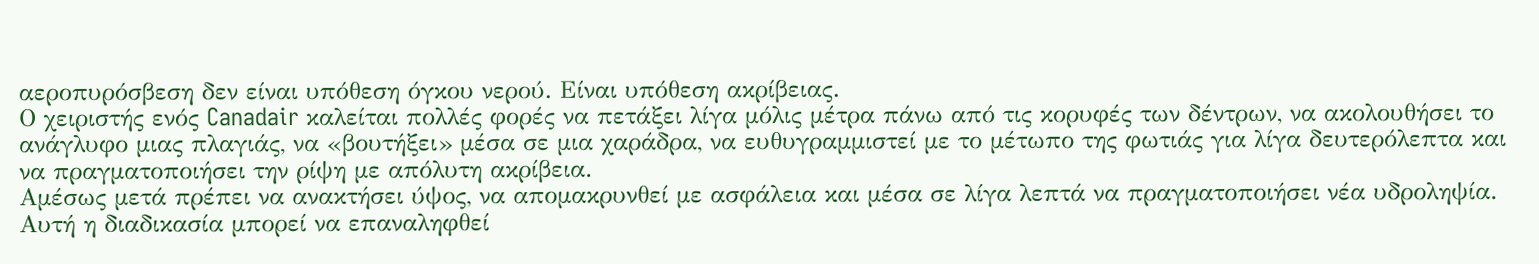αεροπυρόσβεση δεν είναι υπόθεση όγκου νερού. Είναι υπόθεση ακρίβειας.
Ο χειριστής ενός Canadair καλείται πολλές φορές να πετάξει λίγα μόλις μέτρα πάνω από τις κορυφές των δέντρων, να ακολουθήσει το ανάγλυφο μιας πλαγιάς, να «βουτήξει» μέσα σε μια χαράδρα, να ευθυγραμμιστεί με το μέτωπο της φωτιάς για λίγα δευτερόλεπτα και να πραγματοποιήσει την ρίψη με απόλυτη ακρίβεια.
Αμέσως μετά πρέπει να ανακτήσει ύψος, να απομακρυνθεί με ασφάλεια και μέσα σε λίγα λεπτά να πραγματοποιήσει νέα υδροληψία.
Αυτή η διαδικασία μπορεί να επαναληφθεί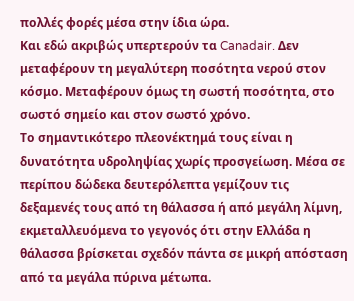πολλές φορές μέσα στην ίδια ώρα.
Και εδώ ακριβώς υπερτερούν τα Canadair. Δεν μεταφέρουν τη μεγαλύτερη ποσότητα νερού στον κόσμο. Μεταφέρουν όμως τη σωστή ποσότητα, στο σωστό σημείο και στον σωστό χρόνο.
Το σημαντικότερο πλεονέκτημά τους είναι η δυνατότητα υδροληψίας χωρίς προσγείωση. Μέσα σε περίπου δώδεκα δευτερόλεπτα γεμίζουν τις δεξαμενές τους από τη θάλασσα ή από μεγάλη λίμνη, εκμεταλλευόμενα το γεγονός ότι στην Ελλάδα η θάλασσα βρίσκεται σχεδόν πάντα σε μικρή απόσταση από τα μεγάλα πύρινα μέτωπα.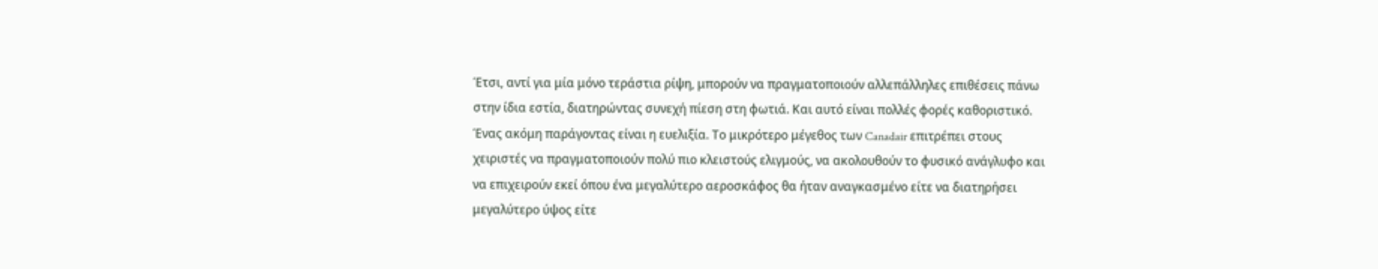Έτσι, αντί για μία μόνο τεράστια ρίψη, μπορούν να πραγματοποιούν αλλεπάλληλες επιθέσεις πάνω στην ίδια εστία, διατηρώντας συνεχή πίεση στη φωτιά. Και αυτό είναι πολλές φορές καθοριστικό.
Ένας ακόμη παράγοντας είναι η ευελιξία. Το μικρότερο μέγεθος των Canadair επιτρέπει στους χειριστές να πραγματοποιούν πολύ πιο κλειστούς ελιγμούς, να ακολουθούν το φυσικό ανάγλυφο και να επιχειρούν εκεί όπου ένα μεγαλύτερο αεροσκάφος θα ήταν αναγκασμένο είτε να διατηρήσει μεγαλύτερο ύψος είτε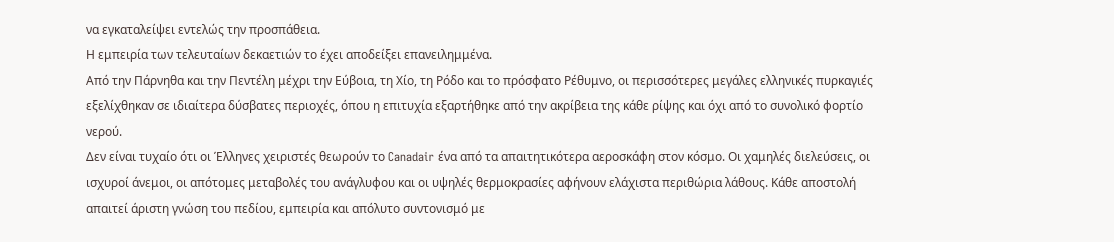να εγκαταλείψει εντελώς την προσπάθεια.
Η εμπειρία των τελευταίων δεκαετιών το έχει αποδείξει επανειλημμένα.
Από την Πάρνηθα και την Πεντέλη μέχρι την Εύβοια, τη Χίο, τη Ρόδο και το πρόσφατο Ρέθυμνο, οι περισσότερες μεγάλες ελληνικές πυρκαγιές εξελίχθηκαν σε ιδιαίτερα δύσβατες περιοχές, όπου η επιτυχία εξαρτήθηκε από την ακρίβεια της κάθε ρίψης και όχι από το συνολικό φορτίο νερού.
Δεν είναι τυχαίο ότι οι Έλληνες χειριστές θεωρούν το Canadair ένα από τα απαιτητικότερα αεροσκάφη στον κόσμο. Οι χαμηλές διελεύσεις, οι ισχυροί άνεμοι, οι απότομες μεταβολές του ανάγλυφου και οι υψηλές θερμοκρασίες αφήνουν ελάχιστα περιθώρια λάθους. Κάθε αποστολή απαιτεί άριστη γνώση του πεδίου, εμπειρία και απόλυτο συντονισμό με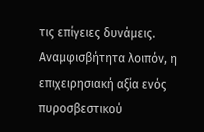τις επίγειες δυνάμεις.
Αναμφισβήτητα λοιπόν, η επιχειρησιακή αξία ενός πυροσβεστικού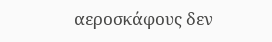αεροσκάφους δεν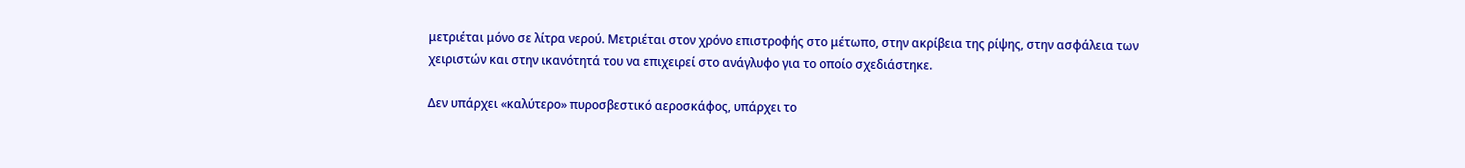μετριέται μόνο σε λίτρα νερού. Μετριέται στον χρόνο επιστροφής στο μέτωπο, στην ακρίβεια της ρίψης, στην ασφάλεια των χειριστών και στην ικανότητά του να επιχειρεί στο ανάγλυφο για το οποίο σχεδιάστηκε.

Δεν υπάρχει «καλύτερο» πυροσβεστικό αεροσκάφος, υπάρχει το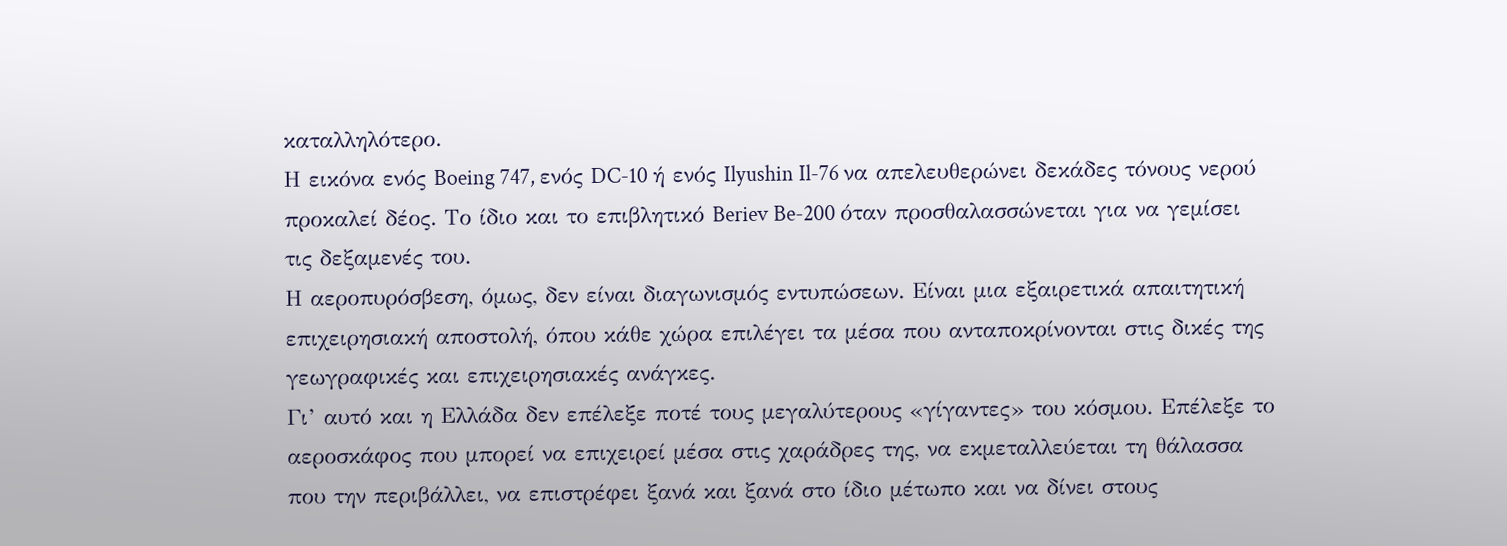καταλληλότερο.
Η εικόνα ενός Boeing 747, ενός DC-10 ή ενός Ilyushin Il-76 να απελευθερώνει δεκάδες τόνους νερού προκαλεί δέος. Το ίδιο και το επιβλητικό Beriev Be-200 όταν προσθαλασσώνεται για να γεμίσει τις δεξαμενές του.
Η αεροπυρόσβεση, όμως, δεν είναι διαγωνισμός εντυπώσεων. Είναι μια εξαιρετικά απαιτητική επιχειρησιακή αποστολή, όπου κάθε χώρα επιλέγει τα μέσα που ανταποκρίνονται στις δικές της γεωγραφικές και επιχειρησιακές ανάγκες.
Γι’ αυτό και η Ελλάδα δεν επέλεξε ποτέ τους μεγαλύτερους «γίγαντες» του κόσμου. Επέλεξε το αεροσκάφος που μπορεί να επιχειρεί μέσα στις χαράδρες της, να εκμεταλλεύεται τη θάλασσα που την περιβάλλει, να επιστρέφει ξανά και ξανά στο ίδιο μέτωπο και να δίνει στους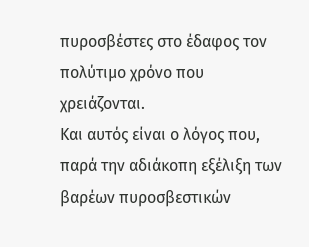πυροσβέστες στο έδαφος τον πολύτιμο χρόνο που χρειάζονται.
Και αυτός είναι ο λόγος που, παρά την αδιάκοπη εξέλιξη των βαρέων πυροσβεστικών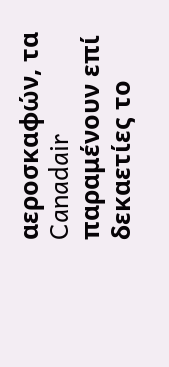αεροσκαφών, τα Canadair παραμένουν επί δεκαετίες το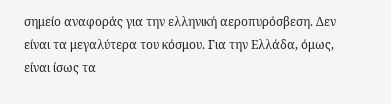σημείο αναφοράς για την ελληνική αεροπυρόσβεση. Δεν είναι τα μεγαλύτερα του κόσμου. Για την Ελλάδα, όμως, είναι ίσως τα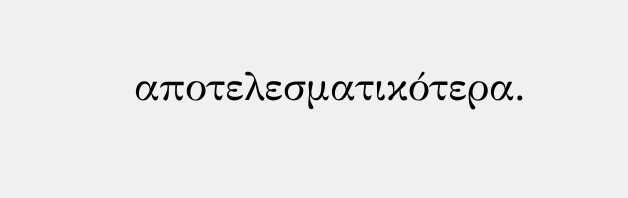αποτελεσματικότερα.